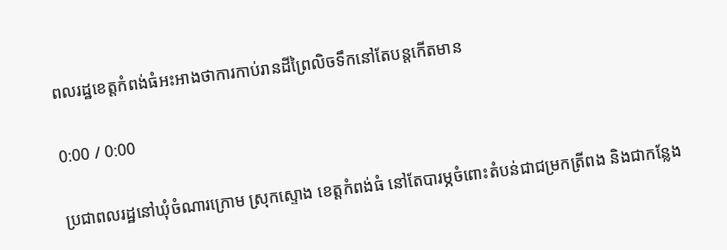ពលរដ្ឋខេត្តកំពង់ធំអះអាងថាការកាប់រានដីព្រៃលិចទឹកនៅតែបន្តកើតមាន

0:00 / 0:00

ប្រជាពលរដ្ឋនៅឃុំចំណារក្រោម ស្រុកស្ទោង ខេត្តកំពង់ធំ នៅតែបារម្ភចំពោះតំបន់ជាជម្រកត្រីពង និងជាកន្លែង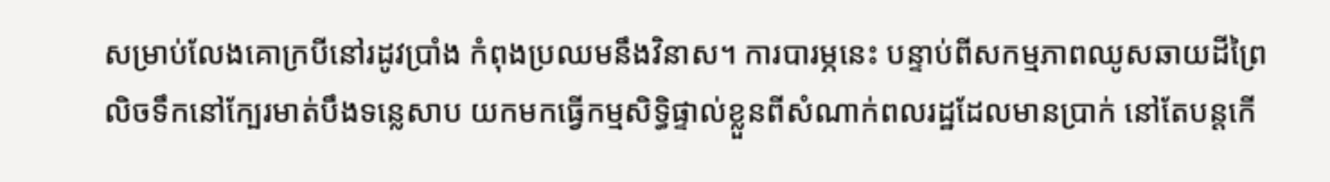សម្រាប់លែងគោក្របីនៅរដូវប្រាំង កំពុងប្រឈមនឹងវិនាស។ ការបារម្ភនេះ បន្ទាប់ពីសកម្មភាពឈូសឆាយដីព្រៃលិចទឹកនៅក្បែរមាត់បឹងទន្លេសាប យកមកធ្វើកម្មសិទ្ធិផ្ទាល់ខ្លួនពីសំណាក់ពលរដ្ឋដែលមានប្រាក់ នៅតែបន្តកើ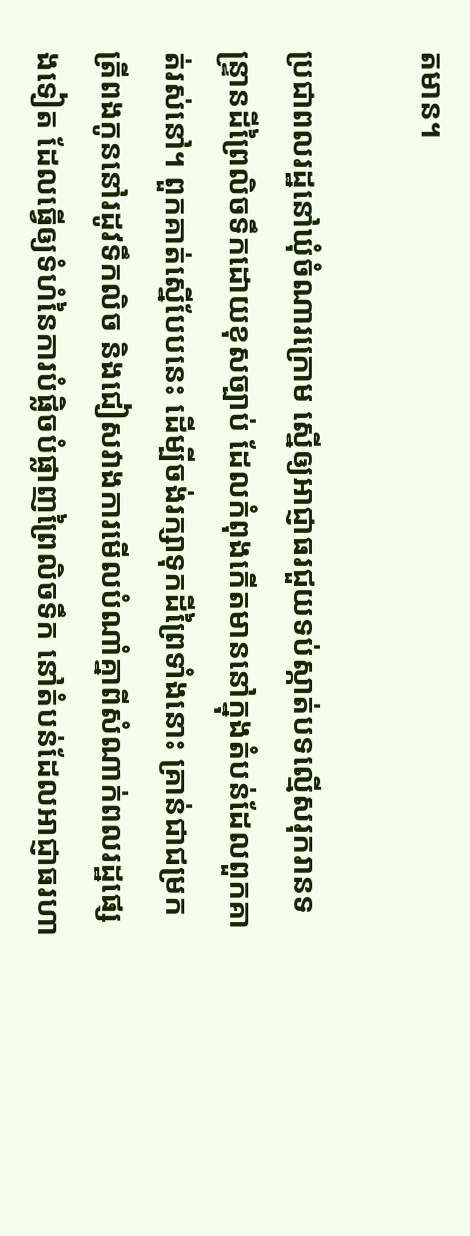តមាន។

ប្រជាពលរដ្ឋនៅឃុំចំណារក្រោម ស្នើឲ្យអាជ្ញាធរជួយទប់ស្កាត់បទល្មើសរុករានទន្ទ្រានដីព្រៃលិចទឹកដោយខុសច្បាប់ ដែលកំពុងកើតមាននៅក្នុងតំបន់ដែលពួកគាត់រស់នៅ។ ពួកគាត់ស្នើបែបនេះ ដើម្បីចង់រក្សាទុកដីព្រៃទាំងនោះ គ្រាន់ជាជម្រកត្រីពងកូននៅរដូវទឹកលិច និងជៀសវាងការមើលបំណាំគ្នាពីសំណាក់ពលរដ្ឋផ្សេងទៀត ដែលធ្វើឲ្យទំហំនៃការបំផ្លិចបំផ្លាញព្រៃលិចទឹក នៅតំបន់ដែលអាជ្ញាធរហា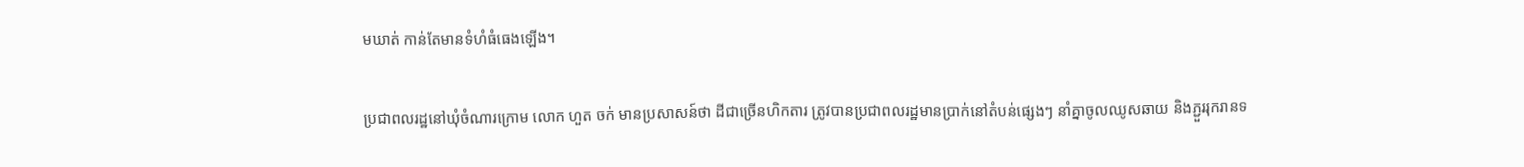មឃាត់ កាន់តែមានទំហំធំធេងឡើង។

ប្រជាពលរដ្ឋនៅឃុំចំណារក្រោម លោក ហួត ចក់ មានប្រសាសន៍ថា ដីជាច្រើនហិកតារ ត្រូវបានប្រជាពលរដ្ឋមានប្រាក់នៅតំបន់ផ្សេងៗ នាំគ្នាចូលឈូសឆាយ និងភ្ជួររុករានទ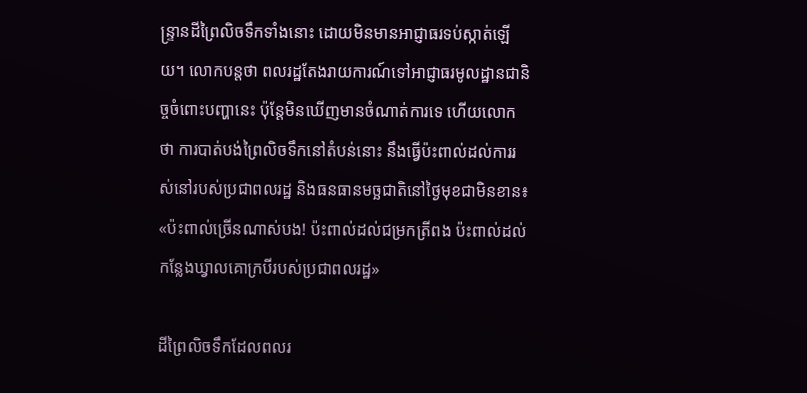ន្ទ្រានដីព្រៃលិចទឹកទាំងនោះ ដោយមិនមានអាជ្ញាធរទប់ស្កាត់ឡើយ។ លោកបន្តថា ពលរដ្ឋតែងរាយការណ៍ទៅអាជ្ញាធរមូលដ្ឋានជានិច្ចចំពោះបញ្ហានេះ ប៉ុន្តែមិនឃើញមានចំណាត់ការទេ ហើយលោកថា ការបាត់បង់ព្រៃលិចទឹកនៅតំបន់នោះ នឹងធ្វើប៉ះពាល់ដល់ការរស់នៅរបស់ប្រជាពលរដ្ឋ និងធនធានមច្ឆជាតិនៅថ្ងៃមុខជាមិនខាន៖ «ប៉ះពាល់ច្រើនណាស់បង! ប៉ះពាល់ដល់ជម្រកត្រីពង ប៉ះពាល់ដល់កន្លែងឃ្វាលគោក្របីរបស់ប្រជាពលរដ្ឋ»

ដីព្រៃលិចទឹកដែលពលរ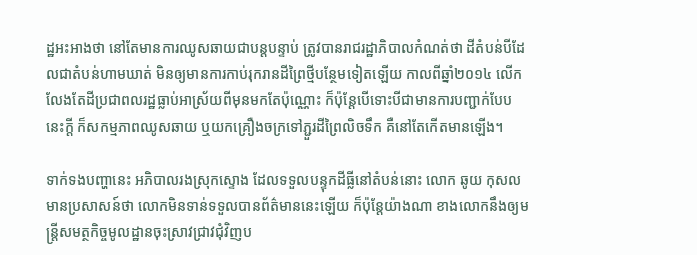ដ្ឋអះអាងថា នៅតែមានការឈូសឆាយជាបន្តបន្ទាប់ ត្រូវបានរាជរដ្ឋាភិបាលកំណត់ថា ដីតំបន់បីដែលជាតំបន់ហាមឃាត់ មិនឲ្យមានការកាប់រុករានដីព្រៃថ្មីបន្ថែមទៀតឡើយ កាលពីឆ្នាំ២០១៤ លើកលែងតែដីប្រជាពលរដ្ឋធ្លាប់អាស្រ័យពីមុនមកតែប៉ុណ្ណោះ ក៏ប៉ុន្តែបើទោះបីជាមានការបញ្ជាក់បែបនេះក្តី ក៏សកម្មភាពឈូសឆាយ ឬយកគ្រឿងចក្រទៅភ្ជួរដីព្រៃលិចទឹក គឺនៅតែកើតមានឡើង។

ទាក់ទងបញ្ហានេះ អភិបាលរងស្រុកស្ទោង ដែលទទួលបន្ទុកដីធ្លីនៅតំបន់នោះ លោក ឆូយ កុសល មានប្រសាសន៍ថា លោកមិនទាន់ទទួលបានព័ត៌មាននេះឡើយ ក៏ប៉ុន្តែយ៉ាងណា ខាងលោកនឹងឲ្យមន្ត្រីសមត្ថកិច្ចមូលដ្ឋានចុះស្រាវជ្រាវជុំវិញប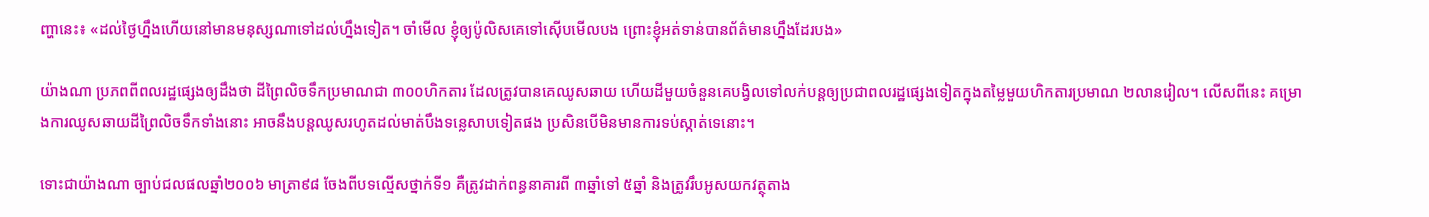ញ្ហានេះ៖ «ដល់ថ្ងៃហ្នឹងហើយនៅមានមនុស្សណាទៅដល់ហ្នឹងទៀត។ ចាំមើល ខ្ញុំឲ្យប៉ូលិសគេទៅស៊ើបមើលបង ព្រោះខ្ញុំអត់ទាន់បានព័ត៌មានហ្នឹងដែរបង»

យ៉ាងណា ប្រភពពីពលរដ្ឋផ្សេងឲ្យដឹងថា ដីព្រៃលិចទឹកប្រមាណជា ៣០០ហិកតារ ដែលត្រូវបានគេឈូសឆាយ ហើយដីមួយចំនួនគេបង្វិលទៅលក់បន្តឲ្យប្រជាពលរដ្ឋផ្សេងទៀតក្នុងតម្លៃមួយហិកតារប្រមាណ ២លានរៀល។ លើសពីនេះ គម្រោងការឈូសឆាយដីព្រៃលិចទឹកទាំងនោះ អាចនឹងបន្តឈូសរហូតដល់មាត់បឹងទន្លេសាបទៀតផង ប្រសិនបើមិនមានការទប់ស្កាត់ទេនោះ។

ទោះជាយ៉ាងណា ច្បាប់ជលផលឆ្នាំ២០០៦ មាត្រា៩៨ ចែងពីបទល្មើសថ្នាក់ទី១ គឺត្រូវដាក់ពន្ធនាគារពី ៣ឆ្នាំទៅ ៥ឆ្នាំ និងត្រូវរឹបអូសយកវត្ថុតាង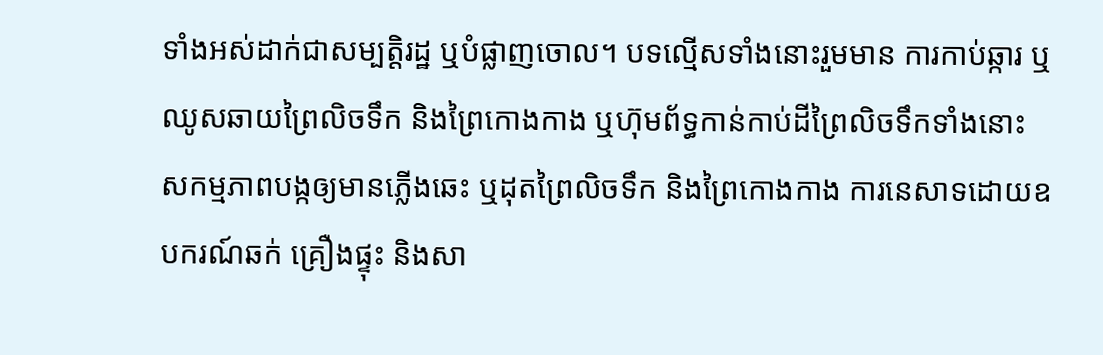ទាំងអស់ដាក់ជាសម្បត្តិរដ្ឋ ឬបំផ្លាញចោល។ បទល្មើសទាំងនោះរួមមាន ការកាប់ឆ្ការ ឬឈូសឆាយព្រៃលិចទឹក និងព្រៃកោងកាង ឬហ៊ុមព័ទ្ធកាន់កាប់ដីព្រៃលិចទឹកទាំងនោះ សកម្មភាពបង្កឲ្យមានភ្លើងឆេះ ឬដុតព្រៃលិចទឹក និងព្រៃកោងកាង ការនេសាទដោយឧបករណ៍ឆក់ គ្រឿងផ្ទុះ និងសា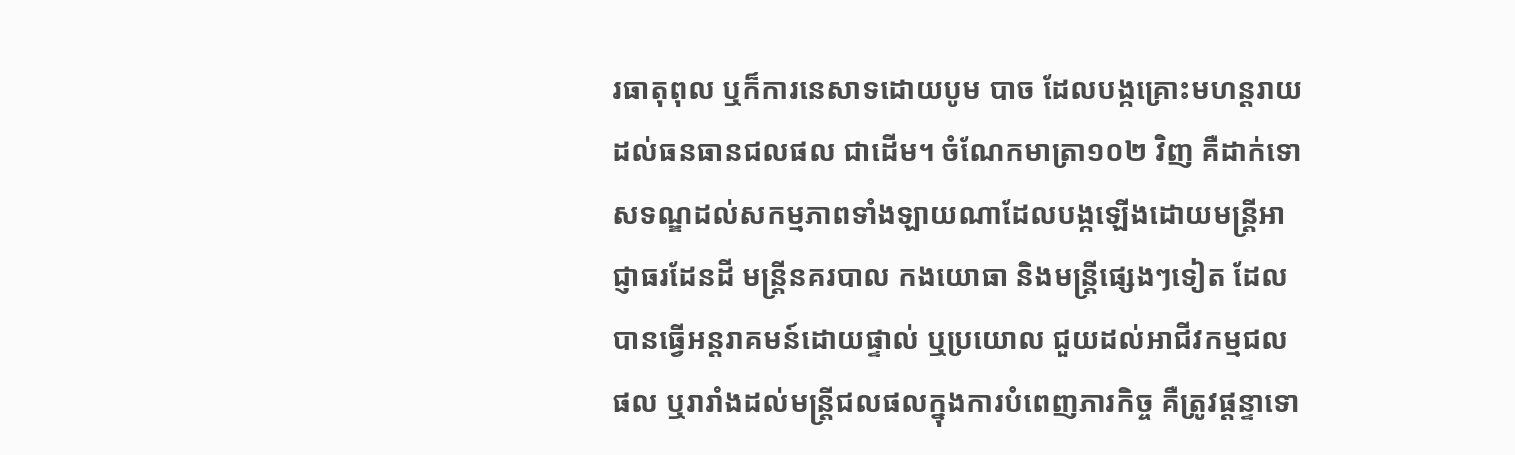រធាតុពុល ឬក៏ការនេសាទដោយបូម បាច ដែលបង្កគ្រោះមហន្តរាយដល់ធនធានជលផល ជាដើម។ ចំណែកមាត្រា១០២ វិញ គឺដាក់ទោសទណ្ឌដល់សកម្មភាពទាំងឡាយណាដែលបង្កឡើងដោយមន្ត្រីអាជ្ញាធរដែនដី មន្ត្រីនគរបាល កងយោធា និងមន្ត្រីផ្សេងៗទៀត ដែលបានធ្វើអន្តរាគមន៍ដោយផ្ទាល់ ឬប្រយោល ជួយដល់អាជីវកម្មជលផល ឬរារាំងដល់មន្ត្រីជលផលក្នុងការបំពេញភារកិច្ច គឺត្រូវផ្ដន្ទាទោ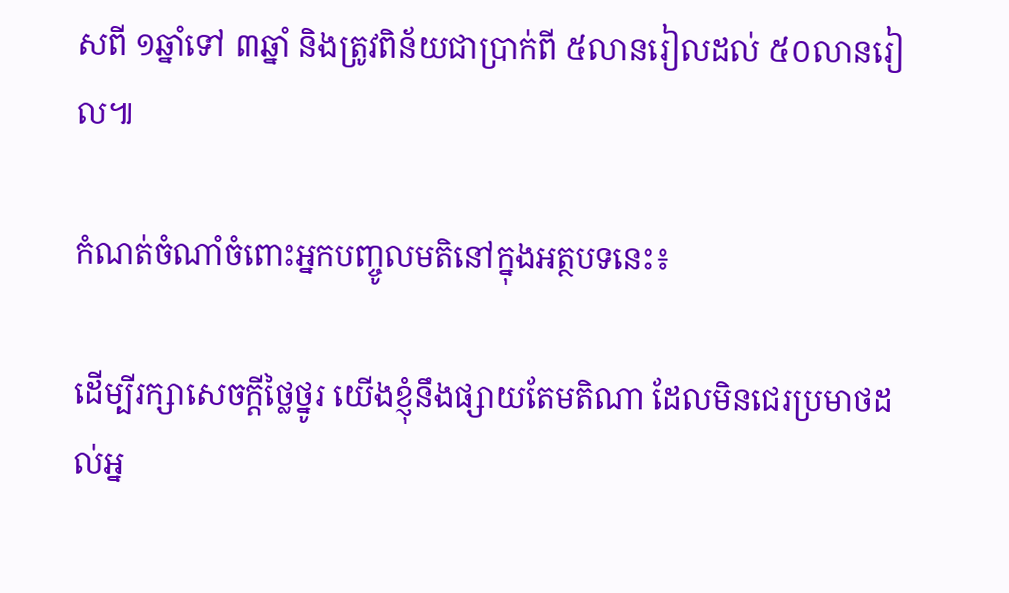សពី ១ឆ្នាំទៅ ៣ឆ្នាំ និងត្រូវពិន័យជាប្រាក់ពី ៥លានរៀលដល់ ៥០លានរៀល៕

កំណត់ចំណាំចំពោះអ្នកបញ្ចូលមតិនៅក្នុងអត្ថបទនេះ៖

ដើម្បីរក្សាសេចក្ដីថ្លៃថ្នូរ យើងខ្ញុំនឹងផ្សាយតែមតិណា ដែលមិនជេរប្រមាថដល់អ្ន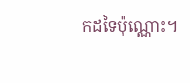កដទៃប៉ុណ្ណោះ។